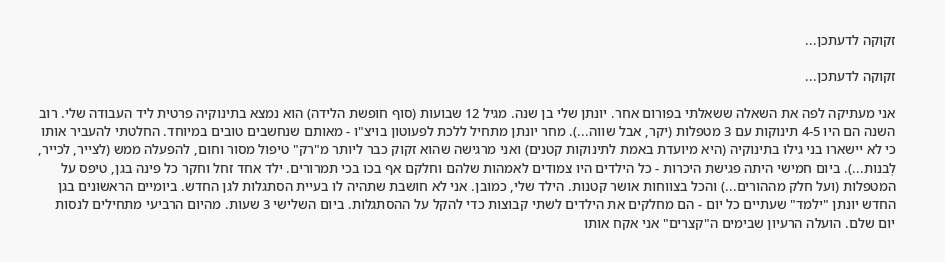זקוקה לדעתכן...

זקוקה לדעתכן...

אני מעתיקה לפה את השאלה ששאלתי בפורום אחר. יונתן שלי בן שנה. מגיל 12 שבועות (סוף חופשת הלידה) הוא נמצא בתינוקיה פרטית ליד העבודה שלי. רוב השנה הם היו 4-5 תינוקות עם 3 מטפלות (יקר, אבל שווה...). מחר יונתן מתחיל ללכת לפעוטון בויצ"ו - מאותם שנחשבים טובים במיוחד. החלטתי להעביר אותו כי לא יישארו בני גילו בתינוקיה (היא מיועדת באמת לתינוקות קטנים) ואני מרגישה שהוא זקוק כבר ליותר מ"רק" טיפול מסור וחום, להפעלה ממש (לצייר, לכייר, לְבנות...). ביום חמישי היתה פגישת היכרות - כל הילדים היו צמודים לאמהות שלהם וחלקם אף בכו בכי תמרורים. ילד אחד זחל וחקר כל פינה בגן, טיפס על המטפלות (ועל חלק מההורים...) והכל בצווחות אושר קטנות. הילד שלי, כמובן. אני לא חושבת שתהיה לו בעיית הסתגלות לגן החדש. ביומיים הראשונים בגן החדש יונתן "ילמד" שעתיים כל יום - הם מחלקים את הילדים לשתי קבוצות כדי להקל על ההסתגלות. ביום השלישי 3 שעות. מהיום הרביעי מתחילים לנסות יום שלם. הועלה הרעיון שבימים ה"קצרים" אני אקח אותו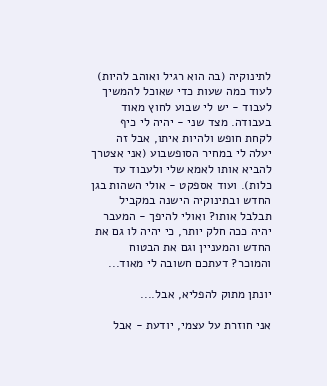לתינוקיה (בה הוא רגיל ואוהב להיות) לעוד כמה שעות כדי שאוכל להמשיך לעבוד - יש לי שבוע לחוץ מאוד בעבודה. מצד שני - יהיה לי כיף לקחת חופש ולהיות איתו, אבל זה יעלה לי במחיר הסופשבוע (אני אצטרך להביא אותו לאמא שלי ולעבוד עד כלות). ועוד אספקט - אולי השהות בגן החדש ובתינוקיה הישנה במקביל תבלבל אותו? ואולי להיפך - המעבר יהיה ככה חלק יותר, כי יהיה לו גם את החדש והמעניין וגם את הבטוח והמוכר? דעתכם חשובה לי מאוד...

יונתן מתוק להפליא, אבל....

אני חוזרת על עצמי, יודעת - אבל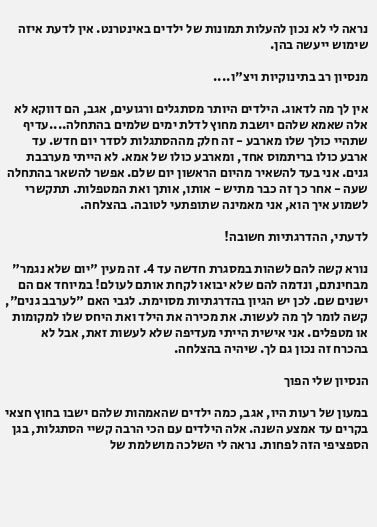נראה לי לא נכון להעלות תמונות של ילדים באינטרנט. אין לדעת איזה שימוש ייעשה בהן.

מנסיון רב בתינוקיות ויצ"ו....

אין לך מה לדאוג. הילדים היותר מסתגלים ורגועים, אגב, הם דווקא לא אלה שאמא שלהם יושבת מחוץ לדלת ימים שלמים בהתחלה....עדיף שתהיי כולך שלו מארבע - זה חלק מההסתגלות לסדר יום חדש. עד ארבע כולו בריתמוס אחד, ומארבע כולו של אמא. לא הייתי מערבבת גנים. אני בעד להשאיר מהיום הראשון יום שלם. אפשר להשאר בהתחלה שעה - אחר כך זה כבר מתיש - אותו, אותך ואת המטפלות. תתקשרי לשמוע איך הוא, אני מאמינה שתופתעי לטובה. בהצלחה.

לדעתי, ההדרגתיות חשובה!

נורא קשה להם לשהות במסגרת חדשה עד 4. זה מעין "יום שלא נגמר" מבחינתם, ונדמה להם שלא יבואו לקחת אותם לעולם! במיוחד אם הם ישנים שם. לכן יש הגיון בהדרגתיות מסוימת. לגבי האם "לערבב גנים", קשה לומר לך מה לעשות. את מכירה את הילד ואת היחס שלו למקומות או מטפלים. אני אישית הייתי מעדיפה שלא לעשות זאת, אבל לא בהכרח זה נכון גם לך. שיהיה בהצלחה.

הנסיון שלי הפוך

במעון של רעות היו, אגב, כמה ילדים שהאמהות שלהם ישבו בחוץ חצאי בקרים עד אמצע השנה. אלה הילדים עם הכי הרבה קשיי הסתגלות, בגן הספציפי הזה לפחות. נראה לי השלכה מושלמת של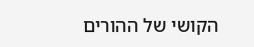הקושי של ההורים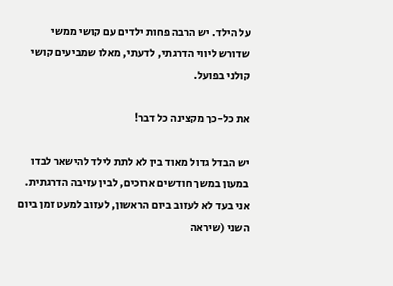על הילד. יש הרבה פחות ילדים עם קושי ממשי שדורש ליווי הדרגתי, לדעתי, מאלו שמביעים קושי קולני בפועל.

את כל-כך מקצינה כל דבר!

יש הבדל גדול מאוד בין לא לתת לילד להישאר לבדו במעון במשך חודשים ארוכים, לבין עזיבה הדרגתית. אני בעד לא לעזוב ביום הראשון, לעזוב למעט זמן ביום השני (שיראה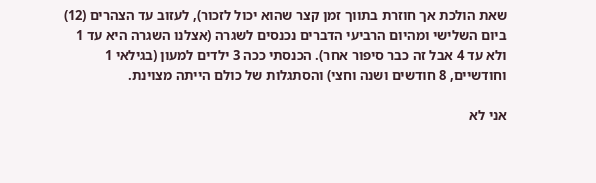שאת הולכת אך חוזרת בתווך זמן קצר שהוא יכול לזכור), לעזוב עד הצהרים (12) ביום השלישי ומהיום הרביעי הדברים נכנסים לשגרה (אצלנו השגרה היא עד 1 ולא עד 4 אבל זה כבר סיפור אחר). הכנסתי ככה 3 ילדים למעון (בגילאי 1 וחודשיים, 8 חודשים ושנה וחצי) והסתגלות של כולם הייתה מצוינת.

אני לא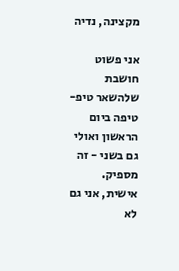מקצינה, נדיה

אני פשוט חושבת שלהשאר טיפ-טיפה ביום הראשון ואולי גם בשני - זה מספיק. אישית, אני גם לא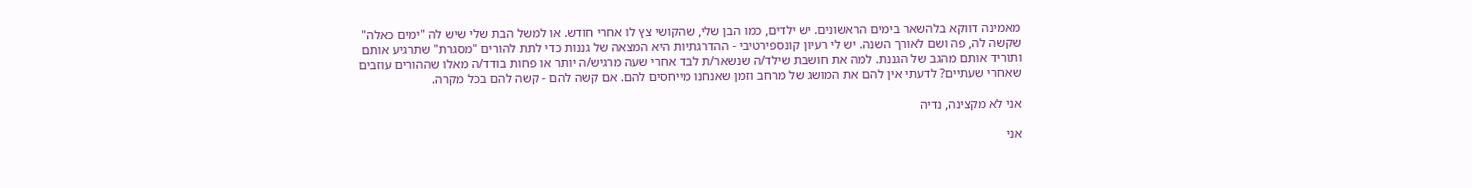מאמינה דווקא בלהשאר בימים הראשונים. יש ילדים, כמו הבן שלי, שהקושי צץ לו אחרי חודש. או למשל הבת שלי שיש לה "ימים כאלה" שקשה לה, פה ושם לאורך השנה. יש לי רעיון קונספירטיבי - ההדרגתיות היא המצאה של גננות כדי לתת להורים "מסגרת" שתרגיע אותם ותוריד אותם מהגב של הגננת. למה את חושבת שילד/ה שנשאר/ת לבד אחרי שעה מרגיש/ה יותר או פחות בודד/ה מאלו שההורים עוזבים שאחרי שעתיים? לדעתי אין להם את המושג של מרחב וזמן שאנחנו מייחסים להם. אם קשה להם - קשה להם בכל מקרה.

אני לא מקצינה, נדיה

אני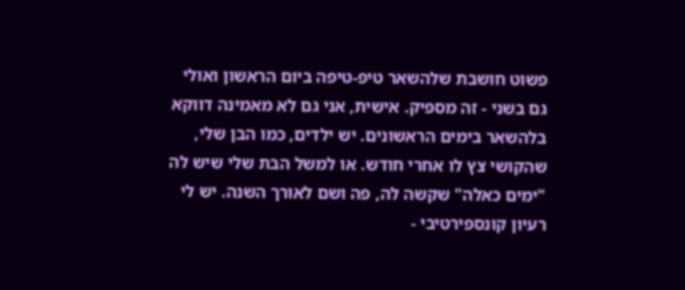פשוט חושבת שלהשאר טיפ-טיפה ביום הראשון ואולי גם בשני - זה מספיק. אישית, אני גם לא מאמינה דווקא בלהשאר בימים הראשונים. יש ילדים, כמו הבן שלי, שהקושי צץ לו אחרי חודש. או למשל הבת שלי שיש לה "ימים כאלה" שקשה לה, פה ושם לאורך השנה. יש לי רעיון קונספירטיבי -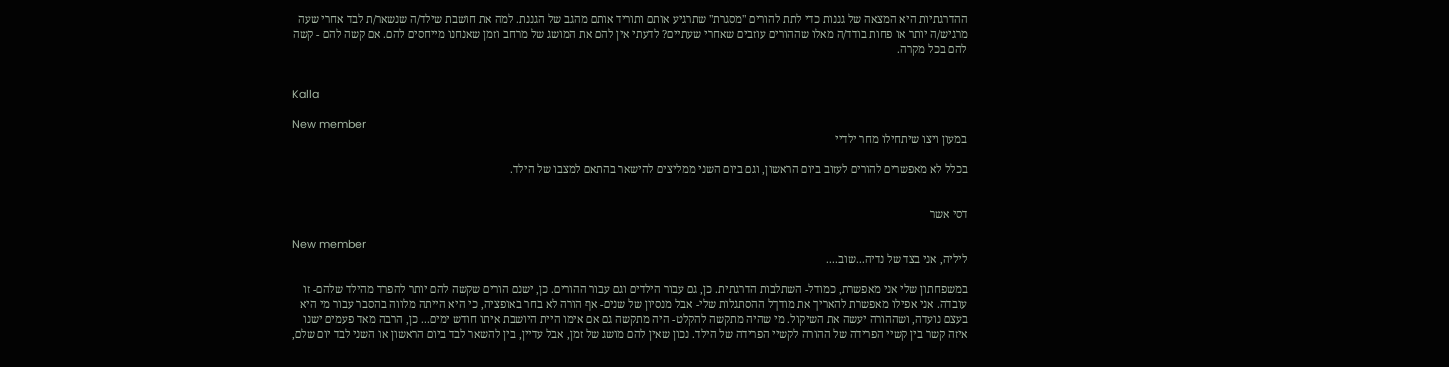ההדרגתיות היא המצאה של גננות כדי לתת להורים "מסגרת" שתרגיע אותם ותוריד אותם מהגב של הגננת. למה את חושבת שילד/ה שנשאר/ת לבד אחרי שעה מרגיש/ה יותר או פחות בודד/ה מאלו שההורים עוזבים שאחרי שעתיים? לדעתי אין להם את המושג של מרחב וזמן שאנחנו מייחסים להם. אם קשה להם - קשה להם בכל מקרה.


Kalla

New member
במעון ויצו שיתחילו מחר ילדיי

בכלל לא מאפשרים להורים לעזוב ביום הראשון, וגם ביום השני ממליצים להישאר בהתאם למצבו של הילד.


דסי אשר

New member
ליליה, אני בצד של נדיה...שוב....

במשפחתון שלי אני מאפשרת, כמודל- השתלבות הדרגתית. כן, גם עבור הילדים וגם עבור ההורים. כן, ישנם הורים שקשה להם יותר להפרד מהילד שלהם- זו עובדה. אני אפילו מאפשרת להאריך את מודךל ההסתגלות שלי- אבל מנסיון של שנים- אף הורה לא בחר באופציה, כי היא הייתה מלווה בהסבר עבור מי היא בעצם נועדה, ושההורה יעשה את השיקול. מי שהיה מתקשה להקלט- היה מתקשה גם אם אימו היית היושבת איתו חודש ימים... כן, הרבה מאד פעמים ישנו איזה קשר בין קשיי הפרידה של ההורה לקשיי הפרידה של הילד. נכון שאין להם מושג של זמן, אבל עדיין, בין להשאר לבד ביום הראשון או השני לבד יום שלם,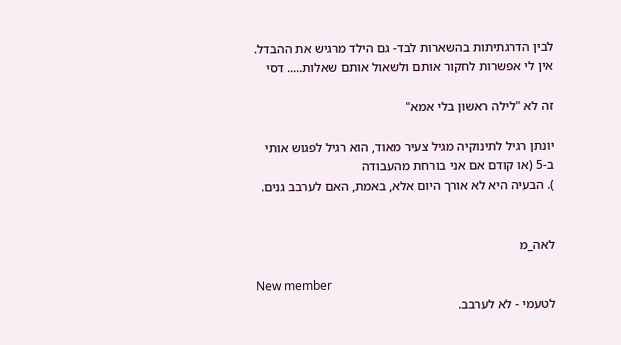לבין הדרגתיתות בהשארות לבד- גם הילד מרגיש את ההבדל. אין לי אפשרות לחקור אותם ולשאול אותם שאלות..... דסי

זה לא "לילה ראשון בלי אמא"

יונתן רגיל לתינוקיה מגיל צעיר מאוד, הוא רגיל לפגוש אותי ב-5 (או קודם אם אני בורחת מהעבודה
). הבעיה היא לא אורך היום אלא, באמת, האם לערבב גנים.


לאה_מ

New member
לטעמי - לא לערבב.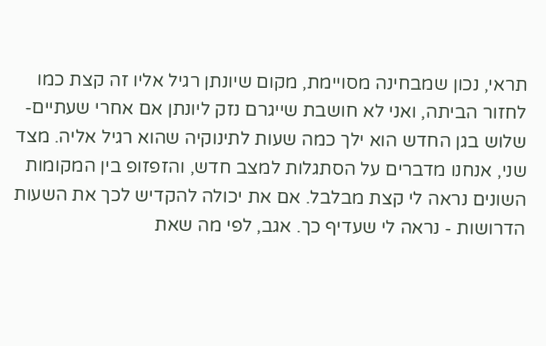תראי, נכון שמבחינה מסויימת, מקום שיונתן רגיל אליו זה קצת כמו לחזור הביתה, ואני לא חושבת שייגרם נזק ליונתן אם אחרי שעתיים-שלוש בגן החדש הוא ילך כמה שעות לתינוקיה שהוא רגיל אליה. מצד שני, אנחנו מדברים על הסתגלות למצב חדש, והזפזופ בין המקומות השונים נראה לי קצת מבלבל. אם את יכולה להקדיש לכך את השעות הדרושות - נראה לי שעדיף כך. אגב, לפי מה שאת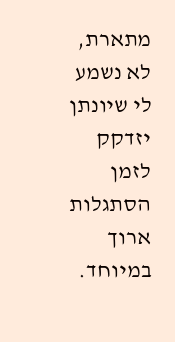מתארת, לא נשמע לי שיונתן יזדקק לזמן הסתגלות ארוך במיוחד.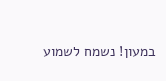במעון! נשמח לשמוע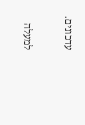עדכונים.

למעלה